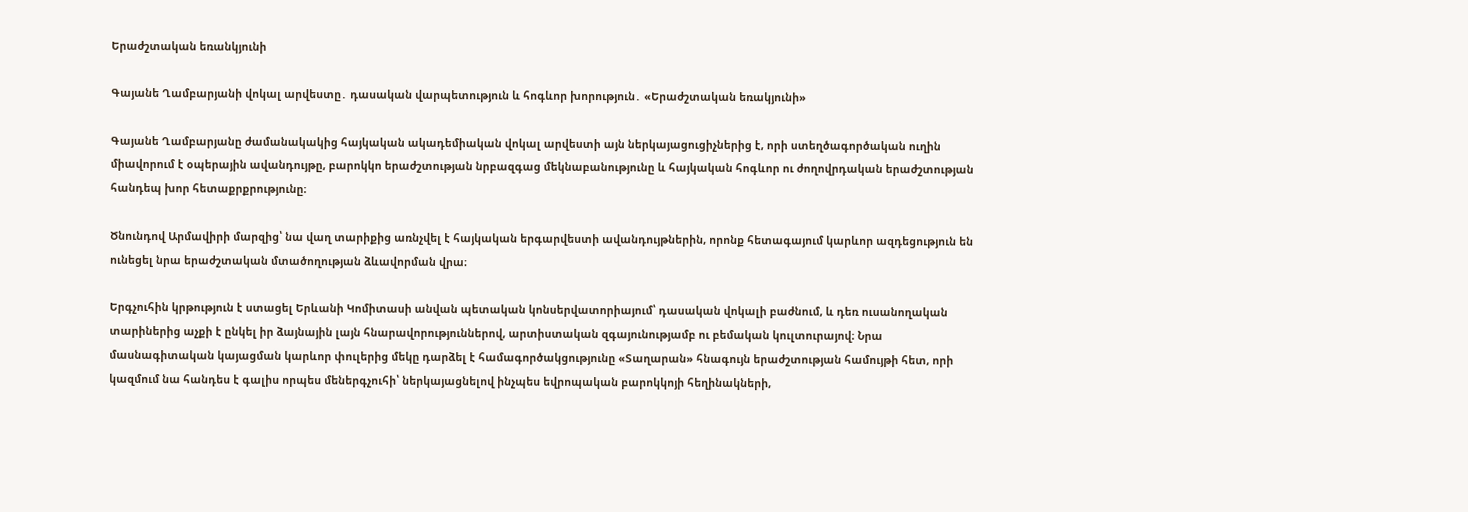Երաժշտական եռանկյունի

Գայանե Ղամբարյանի վոկալ արվեստը․ դասական վարպետություն և հոգևոր խորություն․ «Երաժշտական եռակյունի»

Գայանե Ղամբարյանը ժամանակակից հայկական ակադեմիական վոկալ արվեստի այն ներկայացուցիչներից է, որի ստեղծագործական ուղին միավորում է օպերային ավանդույթը, բարոկկո երաժշտության նրբազգաց մեկնաբանությունը և հայկական հոգևոր ու ժողովրդական երաժշտության հանդեպ խոր հետաքրքրությունը։

Ծնունդով Արմավիրի մարզից՝ նա վաղ տարիքից առնչվել է հայկական երգարվեստի ավանդույթներին, որոնք հետագայում կարևոր ազդեցություն են ունեցել նրա երաժշտական մտածողության ձևավորման վրա։

Երգչուհին կրթություն է ստացել Երևանի Կոմիտասի անվան պետական կոնսերվատորիայում՝ դասական վոկալի բաժնում, և դեռ ուսանողական տարիներից աչքի է ընկել իր ձայնային լայն հնարավորություններով, արտիստական զգայունությամբ ու բեմական կուլտուրայով։ Նրա մասնագիտական կայացման կարևոր փուլերից մեկը դարձել է համագործակցությունը «Տաղարան» հնագույն երաժշտության համույթի հետ, որի կազմում նա հանդես է գալիս որպես մեներգչուհի՝ ներկայացնելով ինչպես եվրոպական բարոկկոյի հեղինակների,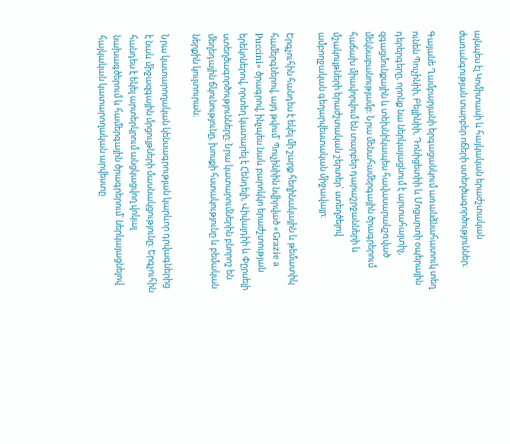այնպես էլ Կոմիտասի և հայկական երաժշտական ժառանգության տարբեր ոճերի ստեղծագործություններ։

Գայանե Ղամբարյանի երգացանկում առանձնահատուկ տեղ ունեն Պուչինիի, Բելլինիի, Դոնիցետիի և Մոցարտի օպերային դերերգերը, որոնք նա ներկայացնում է արտահայտիչ, զգացմունքային և տեխնիկապես հավասարակշռված մեկնաբանությամբ։ Նրա մենահամերգային ծրագրերում հաճախ միավորվում են տարբեր դարաշրջանների և մշակույթների երաժշտական շերտեր՝ ստեղծելով ամբողջական գեղարվեստական միջավայր։

Երգչուհին հանդես է եկել մի շարք հեղինակային և թեմատիկ համերգներով, այդ թվում՝ Պուչինիին նվիրված «Grazie a Puccini» ծրագրով, ինչպես նաև բարոկկո երաժշտության երեկոներով, որտեղ կատարել է Հենդելի, Վիվալդիի և Փըրսելի ստեղծագործությունները։ Նրա կատարումներին բնորոշ են մեղեդային ճկունությունը, խոսքի հստակությունը և բեմական ներքին կուլտուրան։

Նրա կատարողական կենսագրության կարևոր դրվագներից է նաև միջազգային մրցույթների մասնակցությունը։ Երգչուհին հանդես է եկել արտերկրում անցկացվող վոկալ նախագծերում և համերգային ծրագրերում՝ ներկայացնելով հայկական կատարողական արվեստը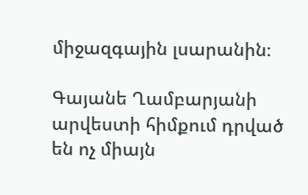միջազգային լսարանին։

Գայանե Ղամբարյանի արվեստի հիմքում դրված են ոչ միայն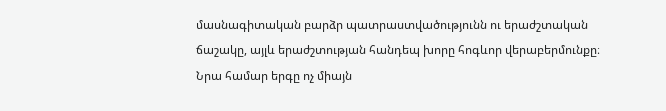մասնագիտական բարձր պատրաստվածությունն ու երաժշտական ճաշակը, այլև երաժշտության հանդեպ խորը հոգևոր վերաբերմունքը։ Նրա համար երգը ոչ միայն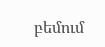բեմում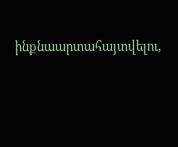ինքնաարտահայտվելու,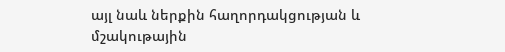այլ նաև ներքին հաղորդակցության և մշակութային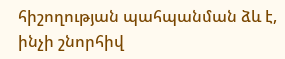հիշողության պահպանման ձև է, ինչի շնորհիվ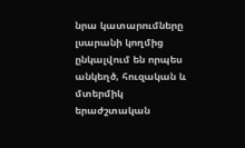նրա կատարումները լսարանի կողմից ընկալվում են որպես անկեղծ, հուզական և մտերմիկ երաժշտական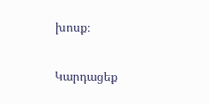խոսք։

Կարդացեք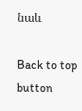նաև

Back to top button